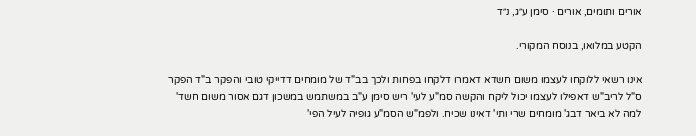אורים ותומים, אורים · סימן ע״ג, נ״ד

הקטע במלואו, בנוסח המקורי.

אינו רשאי ללוקחו לעצמו משום חשדא דאמרו דלקחו בפחות ולכך בב"ד של מומחים דדייקי טובי והפקר ב"ד הפקר ס"ל לריב"ש דאפילו לעצמו יכול ליקח והקשה סמ"ע לעי' ריש סימן ע"ב במשתמש במשכון דגם אסור משום חשד' למה לא ביאר דבג' מומחים שרי ותי' דאינו שכיח. ולפמ"ש הסמ"ע גופיה לעיל הפי'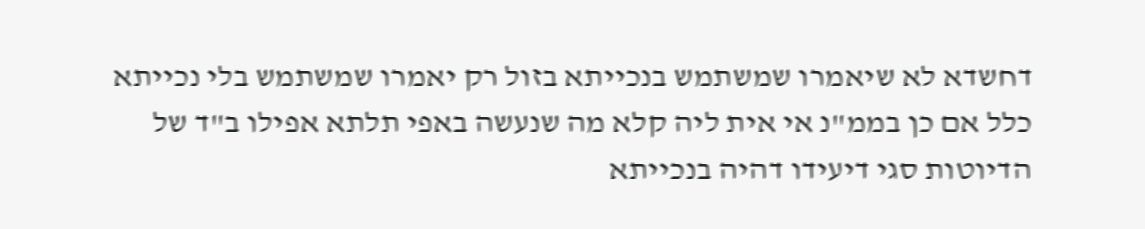דחשדא לא שיאמרו שמשתמש בנכייתא בזול רק יאמרו שמשתמש בלי נכייתא כלל אם כן בממ"נ אי אית ליה קלא מה שנעשה באפי תלתא אפילו ב"ד של הדיוטות סגי דיעידו דהיה בנכייתא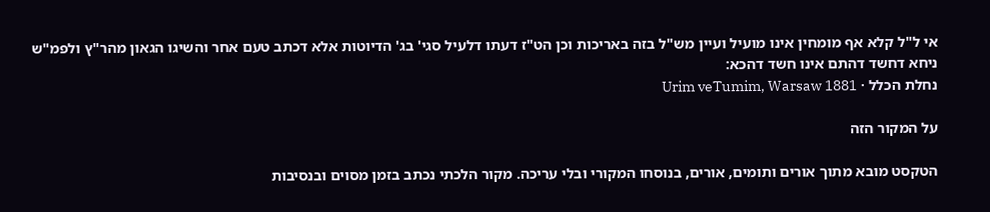אי ל"ל קלא אף מומחין אינו מועיל ועיין מש"ל בזה באריכות וכן הט"ז דעתו דלעיל סגי' בג' הדיוטות אלא דכתב טעם אחר והשיגו הגאון מהר"ץ ולפמ"ש ניחא דחשד דהתם אינו חשד דהכא:
נחלת הכלל · Urim veTumim, Warsaw 1881

על המקור הזה

הטקסט מובא מתוך אורים ותומים, אורים, בנוסחו המקורי ובלי עריכה. מקור הלכתי נכתב בזמן מסוים ובנסיבות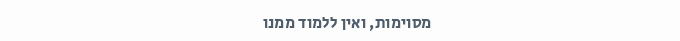מסוימות, ואין ללמוד ממנו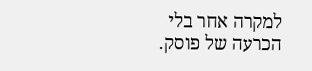למקרה אחר בלי הכרעה של פוסק.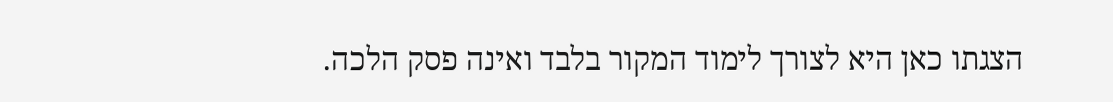הצגתו כאן היא לצורך לימוד המקור בלבד ואינה פסק הלכה.